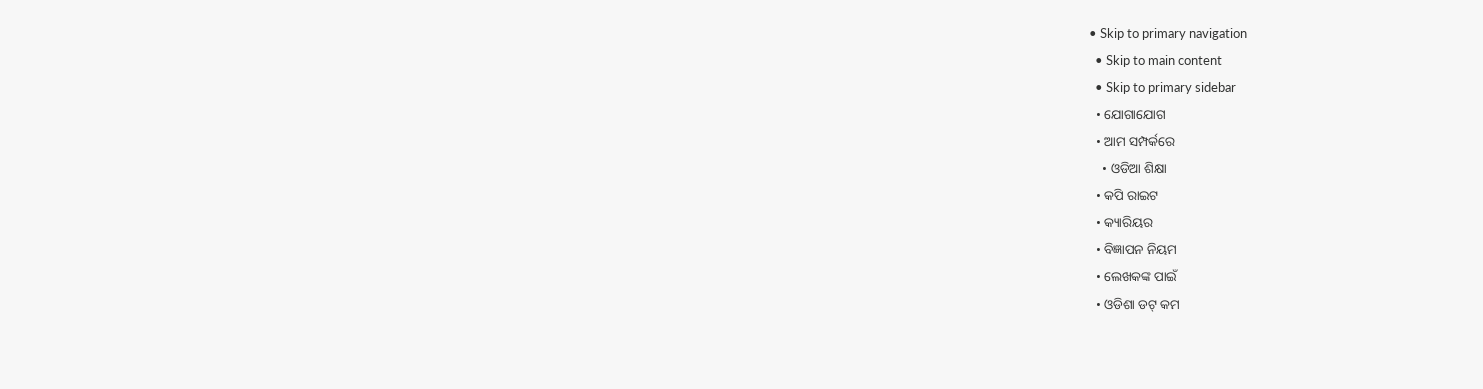• Skip to primary navigation
  • Skip to main content
  • Skip to primary sidebar
  • ଯୋଗାଯୋଗ
  • ଆମ ସମ୍ପର୍କରେ
    • ଓଡିଆ ଶିକ୍ଷା
  • କପି ରାଇଟ
  • କ୍ୟାରିୟର
  • ବିଜ୍ଞାପନ ନିୟମ
  • ଲେଖକଙ୍କ ପାଇଁ
  • ଓଡିଶା ଡଟ୍ କମ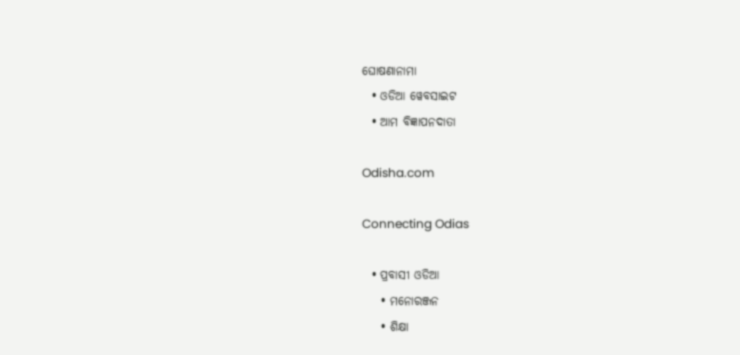ଘୋଷଣାନାମା
  • ଓଡିଆ ୱେବସାଇଟ
  • ଆମ ବିଜ୍ଞାପନଦାତା

Odisha.com

Connecting Odias

  • ପ୍ରବାସୀ ଓଡିଆ
    • ମନୋରଞ୍ଜନ
    • ଶିକ୍ଷା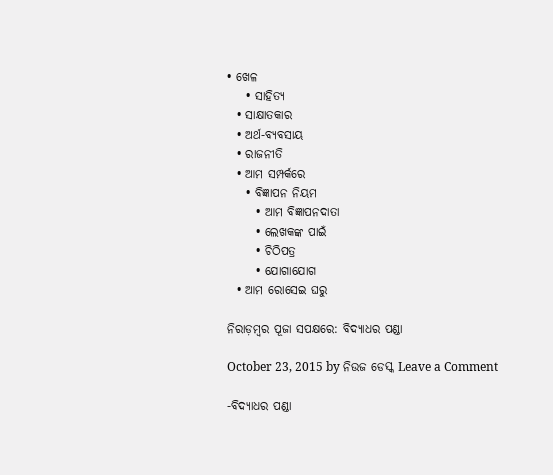• ଖେଳ
    • ସାହିତ୍ୟ
  • ସାକ୍ଷାତକାର
  • ଅର୍ଥ-ବ୍ୟବସାୟ
  • ରାଜନୀତି
  • ଆମ ସମ୍ପର୍କରେ
    • ବିଜ୍ଞାପନ ନିୟମ
      • ଆମ ବିଜ୍ଞାପନଦାତା
      • ଲେଖକଙ୍କ ପାଇଁ
      • ଚିଠିପତ୍ର
      • ଯୋଗାଯୋଗ
  • ଆମ ରୋସେଇ ଘରୁ

ନିରାଡ଼ମ୍ବର ପୂଜା ସପକ୍ଷରେ: ବିଦ୍ୟାଧର ପଣ୍ଡା

October 23, 2015 by ନିଉଜ ଡେସ୍କ Leave a Comment

-ବିଦ୍ୟାଧର ପଣ୍ଡା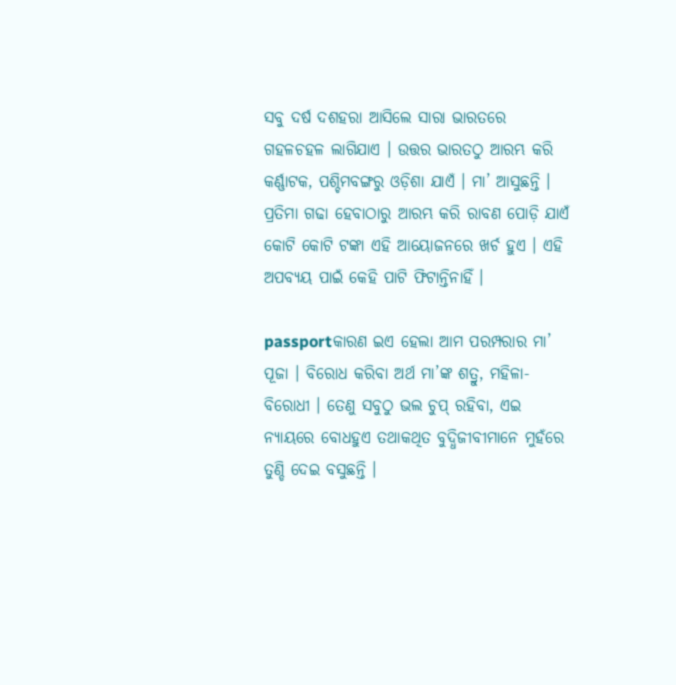ସବୁ ଦର୍ଷ ଦଶହରା ଆସିଲେ ସାରା ଭାରତରେ ଗହଳଚହଳ ଲାଗିଯାଏ । ଉତ୍ତର ଭାରତଠୁ ଆରମ୍ଭ କରି କର୍ଣ୍ଣାଟକ, ପଶ୍ଚିମବଙ୍ଗରୁ ଓଡ଼ିଶା ଯାଏଁ । ମା’ ଆସୁଛନ୍ତି । ପ୍ରତିମା ଗଢା ହେବାଠାରୁ ଆରମ୍ଭ କରି ରାବଣ ପୋଡ଼ି ଯାଏଁ କୋଟି କୋଟି ଟଙ୍କା ଏହି ଆୟୋଜନରେ ଖର୍ଚ ହୁଏ । ଏହି ଅପବ୍ୟୟ ପାଇଁ କେହି ପାଟି ଫିଟାନ୍ତିନାହିଁ ।

passportକାରଣ ଇଏ ହେଲା ଆମ ପରମ୍ପରାର ମା’ ପୂଜା । ବିରୋଧ କରିବା ଅର୍ଥ ମା’ଙ୍କ ଶତ୍ରୁ, ମହିଳା-ବିରୋଧୀ । ତେଣୁ ସବୁଠୁ ଭଲ ଚୁପ୍ ରହିବା, ଏଇ ନ୍ୟାୟରେ ବୋଧହୁଏ ତଥାକଥିତ ବୁଦ୍ଧିଜୀବୀମାନେ ମୁହଁରେ ତୁଣ୍ଡି ଦେଇ ବସୁଛନ୍ତି ।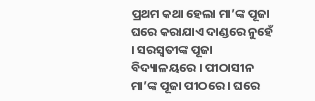ପ୍ରଥମ କଥା ହେଲା ମା’ଙ୍କ ପୂଜା ଘରେ କରାଯାଏ ଦାଣ୍ଡରେ ନୁହେଁ । ସରସ୍ୱତୀଙ୍କ ପୂଜା ବିଦ୍ୟାଳୟରେ । ପୀଠାସୀନ ମା’ଙ୍କ ପୂଜା ପୀଠରେ । ଘରେ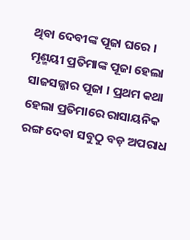ଥିବା ଦେବୀଙ୍କ ପୂଜା ଘରେ । ମୃଣ୍ମୟୀ ପ୍ରତିମାଙ୍କ ପୂଜା ହେଲା ସାଜସଜ୍ଜାର ପୂଜା । ପ୍ରଥମ କଥା ହେଲା ପ୍ରତିମାରେ ରାସାୟନିକ ରଙ୍ଗ ଦେବା ସବୁଠୁ ବଡ଼ ଅପରାଧ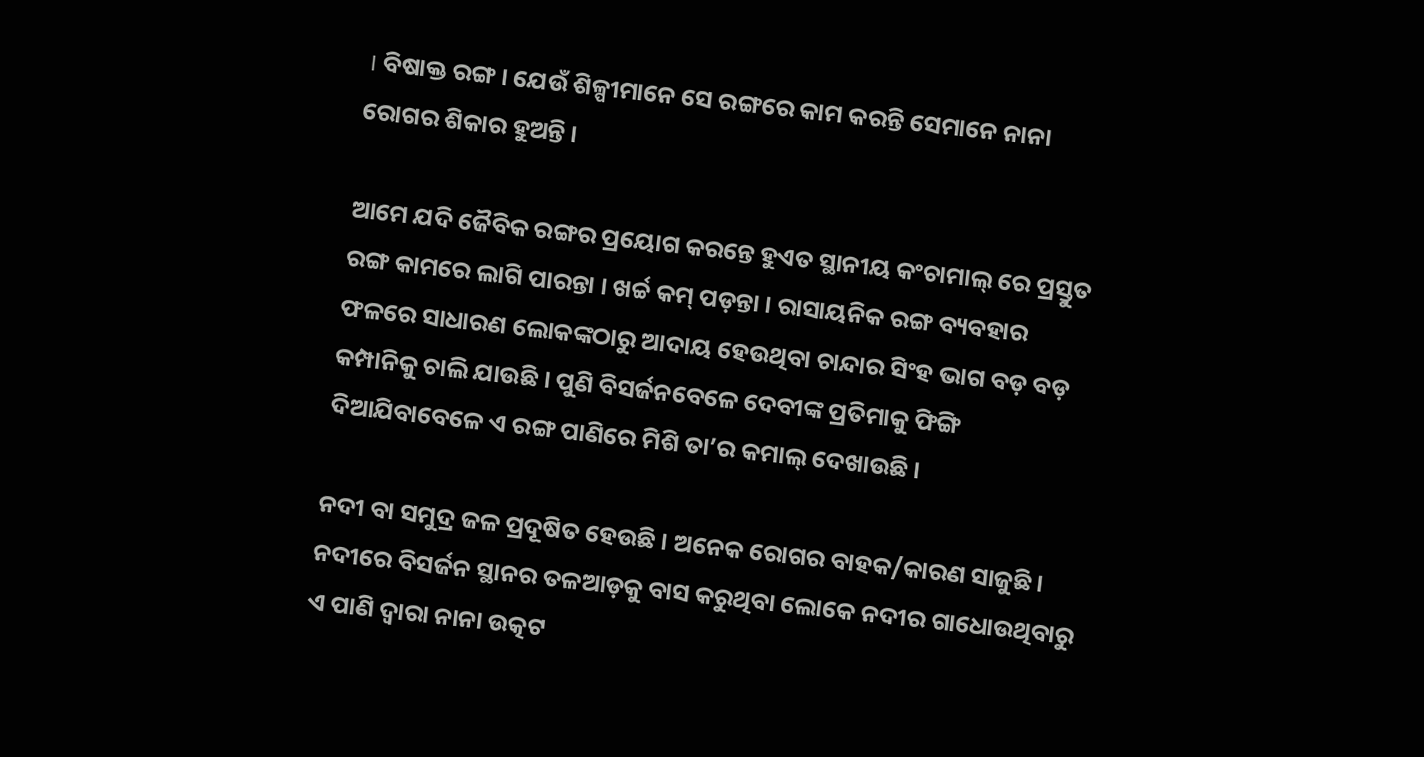। ବିଷାକ୍ତ ରଙ୍ଗ । ଯେଉଁ ଶିଳ୍ପୀମାନେ ସେ ରଙ୍ଗରେ କାମ କରନ୍ତି ସେମାନେ ନାନା ରୋଗର ଶିକାର ହୁଅନ୍ତି ।

ଆମେ ଯଦି ଜୈବିକ ରଙ୍ଗର ପ୍ରୟୋଗ କରନ୍ତେ ହୁଏତ ସ୍ଥାନୀୟ କଂଚାମାଲ୍ ରେ ପ୍ରସ୍ତୁତ ରଙ୍ଗ କାମରେ ଲାଗି ପାରନ୍ତା । ଖର୍ଚ୍ଚ କମ୍ ପଡ଼ନ୍ତା । ରାସାୟନିକ ରଙ୍ଗ ବ୍ୟବହାର ଫଳରେ ସାଧାରଣ ଲୋକଙ୍କଠାରୁ ଆଦାୟ ହେଉଥିବା ଚାନ୍ଦାର ସିଂହ ଭାଗ ବଡ଼ ବଡ଼ କମ୍ପାନିକୁ ଚାଲି ଯାଉଛି । ପୁଣି ବିସର୍ଜନବେଳେ ଦେବୀଙ୍କ ପ୍ରତିମାକୁ ଫିଙ୍ଗି ଦିଆଯିବାବେଳେ ଏ ରଙ୍ଗ ପାଣିରେ ମିଶି ତା’ର କମାଲ୍ ଦେଖାଉଛି ।

ନଦୀ ବା ସମୁଦ୍ର ଜଳ ପ୍ରଦୂଷିତ ହେଉଛି । ଅନେକ ରୋଗର ବାହକ/କାରଣ ସାଜୁଛି । ନଦୀରେ ବିସର୍ଜନ ସ୍ଥାନର ତଳଆଡ଼କୁ ବାସ କରୁଥିବା ଲୋକେ ନଦୀର ଗାଧୋଉଥିବାରୁ ଏ ପାଣି ଦ୍ୱାରା ନାନା ଉତ୍କଟ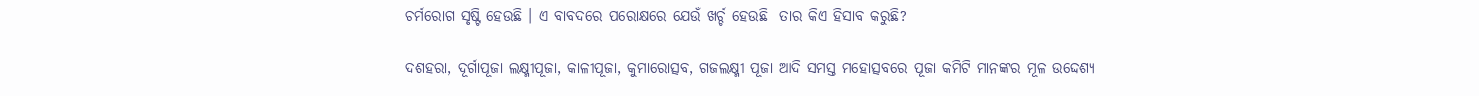ଚର୍ମରୋଗ ସୃଷ୍ଟି ହେଉଛି । ଏ ବାବଦରେ ପରୋକ୍ଷରେ ଯେଉଁ ଖର୍ଚ୍ଚ ହେଉଛି  ତାର କିଏ ହିସାବ କରୁଛି?

ଦଶହରା, ଦୂର୍ଗାପୂଜା ଲକ୍ଷ୍ମୀପୂଜା, କାଳୀପୂଜା, କୁମାରୋତ୍ସବ, ଗଜଲକ୍ଷ୍ମୀ ପୂଜା ଆଦି ସମସ୍ତ ମହୋତ୍ସବରେ ପୂଜା କମିଟି ମାନଙ୍କର ମୂଳ ଉଦ୍ଦେଶ୍ୟ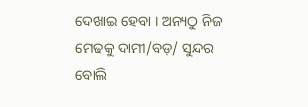ଦେଖାଇ ହେବା । ଅନ୍ୟଠୁ ନିଜ ମେଢକୁ ଦାମୀ/ବଡ଼/ ସୁନ୍ଦର ବୋଲି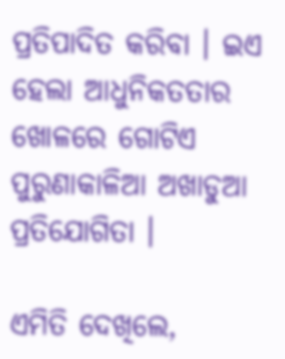ପ୍ରତିପାଦିତ କରିବା । ଇଏ ହେଲା ଆଧୁନିକତତାର ଖୋଳରେ ଗୋଟିଏ ପୁରୁଣାକାଳିଆ ଅଖାଡୁଆ ପ୍ରତିଯୋଗିତା ।

ଏମିତି ଦେଖିଲେ,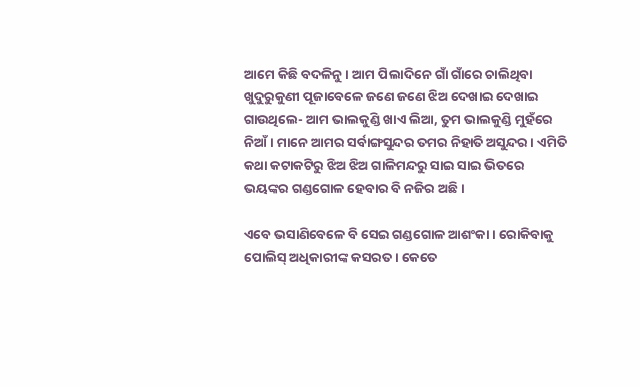ଆମେ କିଛି ବଦଳିନୁ । ଆମ ପିଲାଦିନେ ଗାଁ ଗାଁରେ ଚାଲିଥିବା ଖୁଦୁରୁକୁଣୀ ପୂଜାବେଳେ ଜଣେ ଜଣେ ଝିଅ ଦେଖାଇ ଦେଖାଇ ଗାଉଥିଲେ- ଆମ ଭାଲକୁଣ୍ଡି ଖାଏ ଲିଆ, ତୁମ ଭାଲକୁଣ୍ଡି ମୁହଁରେ ନିଆଁ । ମାନେ ଆମର ସର୍ବାଙ୍ଗସୁନ୍ଦର ତମର ନିହାତି ଅସୁନ୍ଦର । ଏମିତି କଥା କଟାକଟିରୁ ଝିଅ ଝିଅ ଗାଳିମନ୍ଦରୁ ସାଇ ସାଇ ଭିତରେ ଭୟଙ୍କର ଗଣ୍ଡଗୋଳ ହେବାର ବି ନଜିର ଅଛି ।

ଏବେ ଭସାଣିବେଳେ ବି ସେଇ ଗଣ୍ଡଗୋଳ ଆଶଂକା । ରୋକିବାକୁ ପୋଲିସ୍ ଅଧିକାରୀଙ୍କ କସରତ । କେତେ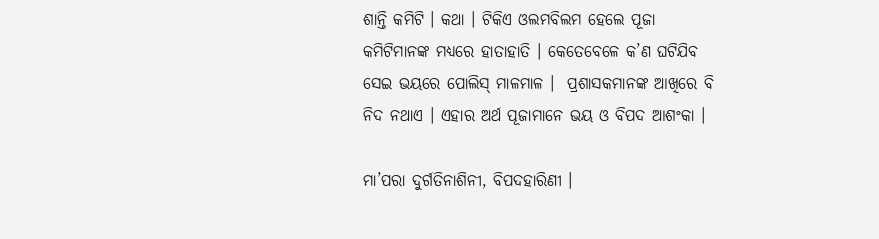ଶାନ୍ତି କମିଟି । କଥା । ଟିକିଏ ଓଲମବିଲମ ହେଲେ ପୂଜା କମିଟିମାନଙ୍କ ମଧ୍ୟରେ ହାତାହାତି । କେତେବେଳେ କ’ଣ ଘଟିଯିବ ସେଇ ଭୟରେ ପୋଲିସ୍ ମାଳମାଳ ।  ପ୍ରଶାସକମାନଙ୍କ ଆଖିରେ ବି ନିଦ ନଥାଏ । ଏହାର ଅର୍ଥ ପୂଜାମାନେ ଭୟ ଓ ବିପଦ ଆଶଂକା ।

ମା’ପରା ଦୁର୍ଗତିନାଶିନୀ, ବିପଦହାରିଣୀ ।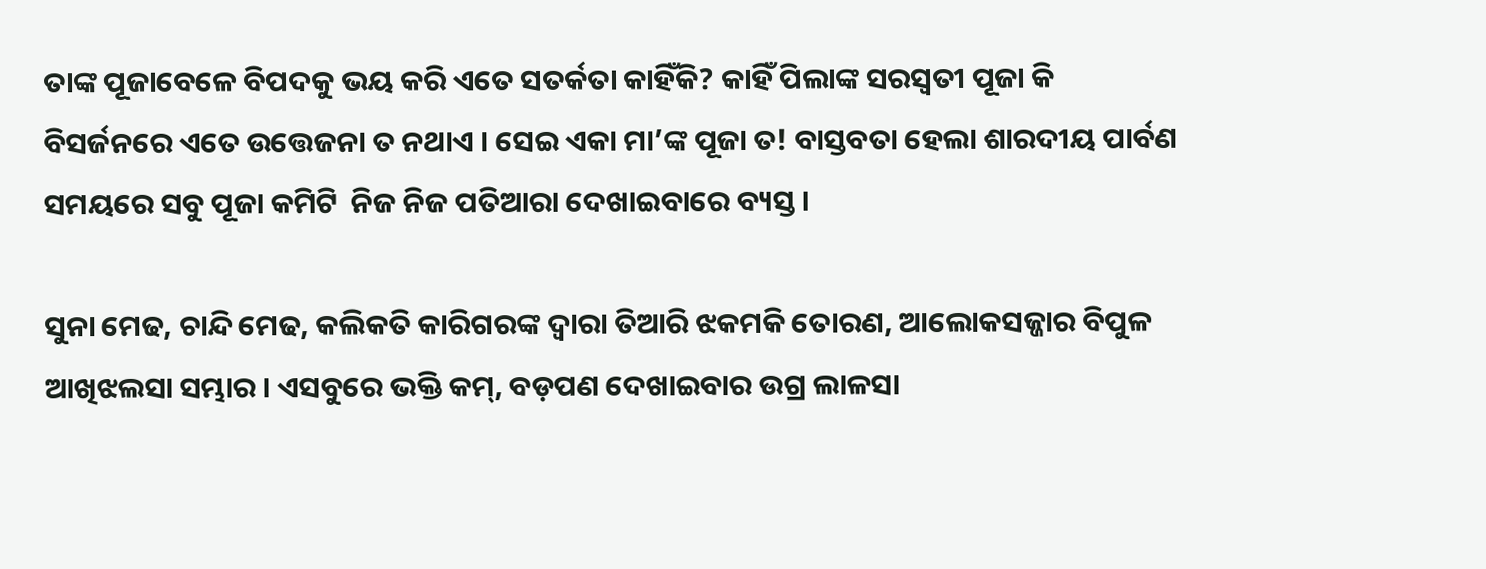ତାଙ୍କ ପୂଜାବେଳେ ବିପଦକୁ ଭୟ କରି ଏତେ ସତର୍କତା କାହିଁକି? କାହିଁ ପିଲାଙ୍କ ସରସ୍ୱତୀ ପୂଜା କି ବିସର୍ଜନରେ ଏତେ ଉତ୍ତେଜନା ତ ନଥାଏ । ସେଇ ଏକା ମା’ଙ୍କ ପୂଜା ତ! ବାସ୍ତବତା ହେଲା ଶାରଦୀୟ ପାର୍ବଣ ସମୟରେ ସବୁ ପୂଜା କମିଟି  ନିଜ ନିଜ ପତିଆରା ଦେଖାଇବାରେ ବ୍ୟସ୍ତ ।

ସୁନା ମେଢ, ଚାନ୍ଦି ମେଢ, କଲିକତି କାରିଗରଙ୍କ ଦ୍ୱାରା ତିଆରି ଝକମକି ତୋରଣ, ଆଲୋକସଜ୍ଜାର ବିପୁଳ ଆଖିଝଲସା ସମ୍ଭାର । ଏସବୁରେ ଭକ୍ତି କମ୍, ବଡ଼ପଣ ଦେଖାଇବାର ଉଗ୍ର ଲାଳସା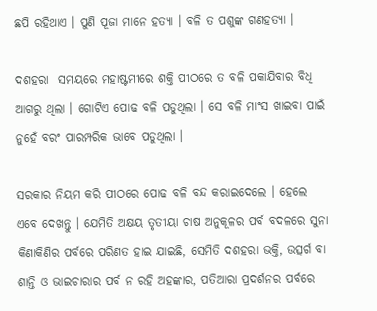ଛପି ରହିଥାଏ । ପୁଣି ପୂଜା ମାନେ ହତ୍ୟା । ବଳି ତ ପଶୁଙ୍କ ଗଣହତ୍ୟା ।

ଦଶହରା  ସମୟରେ ମହାଷ୍ଟମୀରେ ଶକ୍ତି ପୀଠରେ ତ ବଳି ପକାଯିବାର ବିଧି ଆଗରୁ ଥିଲା । ଗୋଟିଏ ପୋଢ ବଳି ପଡୁଥିଲା । ସେ ବଳି ମାଂସ ଖାଇବା ପାଇଁ ନୁହେଁ ବରଂ ପାରମ୍ପରିକ ଭାବେ ପଡୁଥିଲା ।

ସରକାର ନିୟମ କରି ପୀଠରେ ପୋଢ ବଳି ବନ୍ଦ କରାଇଦେଲେ । ହେଲେ ଏବେ ଦେଖନ୍ତୁ । ଯେମିତି ଅକ୍ଷୟ ତୃତୀୟା ଚାଷ ଅନୁକୂଳର ପର୍ବ ବଦଳରେ ସୁନା କିଣାକିଣିର ପର୍ବରେ ପରିଣତ ହାଇ ଯାଇଛି, ସେମିତି ଦଶହରା ଭକ୍ତି, ଉତ୍ସର୍ଗ ବା ଶାନ୍ତି ଓ ଭାଇଚାରାର ପର୍ବ ନ ରହି ଅହଙ୍କାର, ପତିଆରା ପ୍ରଦର୍ଶନର ପର୍ବରେ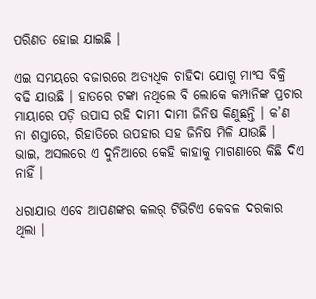ପରିଣତ ହୋଇ ଯାଇଛି ।

ଏଇ ସମୟରେ ବଜାରରେ ଅତ୍ୟଧିକ ଚାହିଦା ଯୋଗୁ ମାଂସ ବିକ୍ରି ବଢି ଯାଉଛି । ହାତରେ ଟଙ୍କା ନଥିଲେ ବି ଲୋକେ କମ୍ପାନିଙ୍କ ପ୍ରଚାର ମାୟାରେ ପଡ଼ି ଉପାସ ରହି ଦାମୀ ଦାମୀ ଜିନିଷ କିଣୁଛନ୍ତି । କ’ଣ ନା ଶସ୍ତାରେ, ରିହାତିରେ ଉପହାର ସହ ଜିନିଷ ମିଳି ଯାଉଛି । ଭାଇ, ଅସଲରେ ଏ ଦୁନିଆରେ କେହି କାହାକୁ ମାଗଣାରେ କିଛି ଦିଏ ନାହିଁ ।

ଧରାଯାଉ ଏବେ ଆପଣଙ୍କର କଲର୍ ଟିଭିଟିଏ କେବଳ ଦରକାର ଥିଲା ।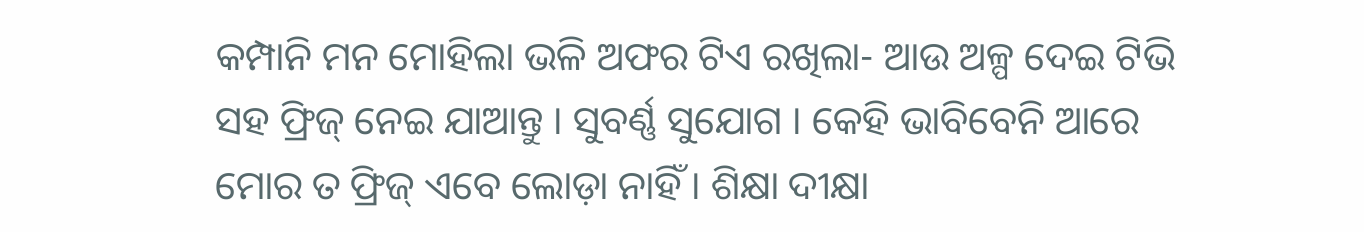କମ୍ପାନି ମନ ମୋହିଲା ଭଳି ଅଫର ଟିଏ ରଖିଲା- ଆଉ ଅଳ୍ପ ଦେଇ ଟିଭି ସହ ଫ୍ରିଜ୍ ନେଇ ଯାଆନ୍ତୁ । ସୁବର୍ଣ୍ଣ ସୁଯୋଗ । କେହି ଭାବିବେନି ଆରେ ମୋର ତ ଫ୍ରିଜ୍ ଏବେ ଲୋଡ଼ା ନାହିଁ । ଶିକ୍ଷା ଦୀକ୍ଷା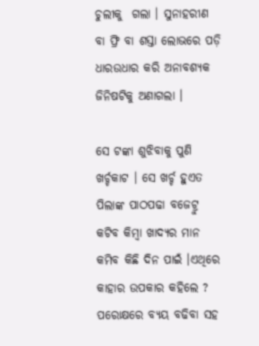ଚୁଲୀକୁ  ଗଲା । ସୁନାହରୀଣ ବା ଫ୍ରି ବା ଶସ୍ତା ଲୋଭରେ ପଡ଼ି ଧାରଉଧାର କରି ଅନାବଶ୍ୟକ ଜିନିଷଟିକୁ ଅଣାଗଲା ।

ସେ ଟଙ୍କା ଶୁଝିବାକୁ ପୁଣି ଖର୍ଚ୍ଚକାଟ । ସେ ଖର୍ଚ୍ଚ ହୁଏତ ପିଲାଙ୍କ ପାଠପଢା ବଜେଟ୍ରୁ କଟିବ କିମ୍ବା ଖାଦ୍ୟର ମାନ କମିବ କିଛି ଦିନ ପାଇଁ ।ଏଥିରେ କାହାର ଉପକାର କହିଲେ ? ପରୋକ୍ଷରେ ବ୍ୟୟ ବଢିବା ସହ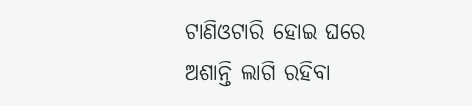ଟାଣିଓଟାରି ହୋଇ ଘରେ ଅଶାନ୍ତି ଲାଗି ରହିବା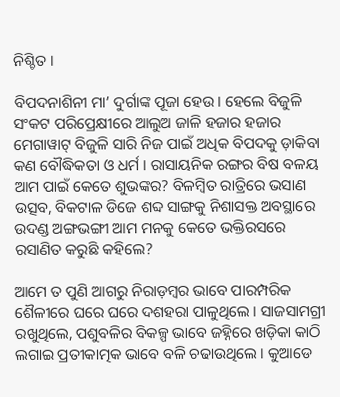ନିଶ୍ଚିତ ।

ବିପଦନାଶିନୀ ମା’ ଦୁର୍ଗାଙ୍କ ପୂଜା ହେଉ । ହେଲେ ବିଜୁଳି ସଂକଟ ପରିପ୍ରେକ୍ଷୀରେ ଆଲୁଅ ଜାଳି ହଜାର ହଜାର ମେଗାୱାଟ୍ ବିଜୁଳି ସାରି ନିଜ ପାଇଁ ଅଧିକ ବିପଦକୁ ଡ଼ାକିବା କଣ ବୌଦ୍ଧିକତା ଓ ଧର୍ମ । ରାସାୟନିକ ରଙ୍ଗର ବିଷ ବଳୟ ଆମ ପାଇଁ କେତେ ଶୁଭଙ୍କର? ବିଳମ୍ବିତ ରାତ୍ରିରେ ଭସାଣ ଉତ୍ସବ, ବିକଟାଳ ଡିଜେ ଶବ୍ଦ ସାଙ୍ଗକୁ ନିଶାସକ୍ତ ଅବସ୍ଥାରେ ଉଦଣ୍ଡ ଅଙ୍ଗଭଙ୍ଗୀ ଆମ ମନକୁ କେତେ ଭକ୍ତିରସରେ ରସାଣିତ କରୁଛି କହିଲେ?

ଆମେ ତ ପୁଣି ଆଗରୁ ନିରାଡ଼ମ୍ବର ଭାବେ ପାରମ୍ପରିକ ଶୈଳୀରେ ଘରେ ଘରେ ଦଶହରା ପାଳୁଥିଲେ । ସାଜସାମଗ୍ରୀ ରଖୁଥିଲେ, ପଶୁବଳିର ବିକଳ୍ପ ଭାବେ ଜହ୍ନିରେ ଖଡ଼ିକା କାଠି ଲଗାଇ ପ୍ରତୀକାତ୍ମକ ଭାବେ ବଳି ଚଢାଉଥିଲେ । କୁଆଡେ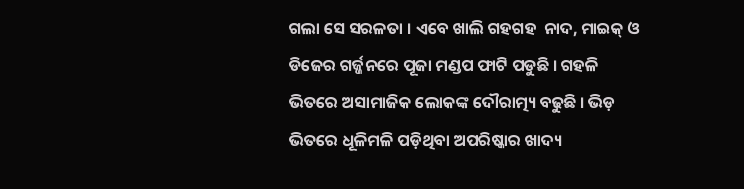ଗଲା ସେ ସରଳତା । ଏବେ ଖାଲି ଗହଗହ  ନାଦ, ମାଇକ୍ ଓ ଡିଜେର ଗର୍ଜ୍ଜନରେ ପୂଜା ମଣ୍ଡପ ଫାଟି ପଡୁଛି । ଗହଳି ଭିତରେ ଅସାମାଜିକ ଲୋକଙ୍କ ଦୌରାତ୍ମ୍ୟ ବଢୁଛି । ଭିଡ଼ ଭିତରେ ଧୂଳିମଳି ପଡ଼ିଥିବା ଅପରିଷ୍କାର ଖାଦ୍ୟ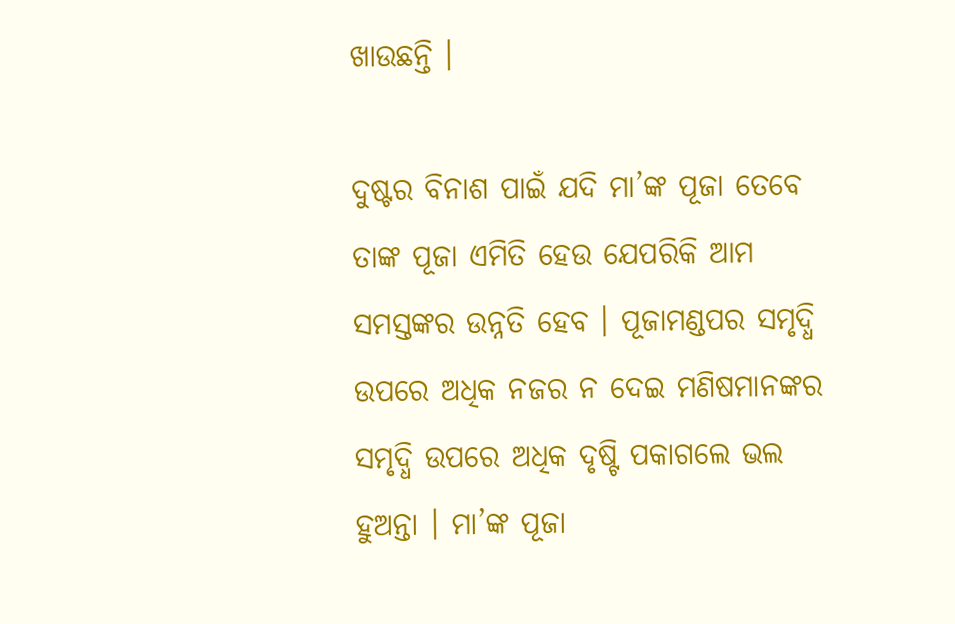ଖାଉଛନ୍ତି ।

ଦୁଷ୍ଟର ବିନାଶ ପାଇଁ ଯଦି ମା’ଙ୍କ ପୂଜା ତେବେ ତାଙ୍କ ପୂଜା ଏମିତି ହେଉ ଯେପରିକି ଆମ ସମସ୍ତଙ୍କର ଉନ୍ନତି ହେବ । ପୂଜାମଣ୍ଡପର ସମୃଦ୍ଧି ଉପରେ ଅଧିକ ନଜର ନ ଦେଇ ମଣିଷମାନଙ୍କର ସମୃଦ୍ଧି ଉପରେ ଅଧିକ ଦୃଷ୍ଟି ପକାଗଲେ ଭଲ ହୁଅନ୍ତା । ମା’ଙ୍କ ପୂଜା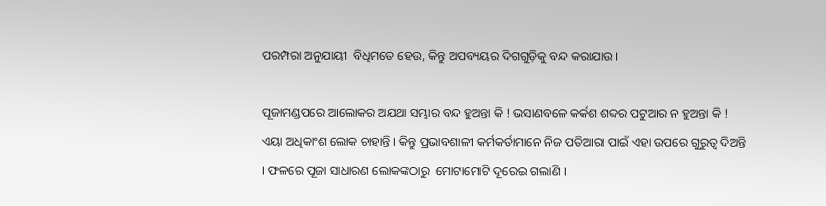ପରମ୍ପରା ଅନୁଯାୟୀ  ବିଧିମତେ ହେଉ, କିନ୍ତୁ ଅପବ୍ୟୟର ଦିଗଗୁଡ଼ିକୁ ବନ୍ଦ କରାଯାଉ ।

ପୂଜାମଣ୍ଡପରେ ଆଲୋକର ଅଯଥା ସମ୍ଭାର ବନ୍ଦ ହୁଅନ୍ତା କି ! ଭସାଣବଳେ କର୍କଶ ଶବ୍ଦର ପଟୁଆର ନ ହୁଅନ୍ତା କି ! ଏୟା ଅଧିକାଂଶ ଲୋକ ଚାହାନ୍ତି । କିନ୍ତୁ ପ୍ରଭାବଶାଳୀ କର୍ମକର୍ତାମାନେ ନିଜ ପତିଆରା ପାଇଁ ଏହା ଉପରେ ଗୁରୁତ୍ୱ ଦିଅନ୍ତି । ଫଳରେ ପୂଜା ସାଧାରଣ ଲୋକଙ୍କଠାରୁ  ମୋଟାମୋଟି ଦୂରେଇ ଗଲାଣି ।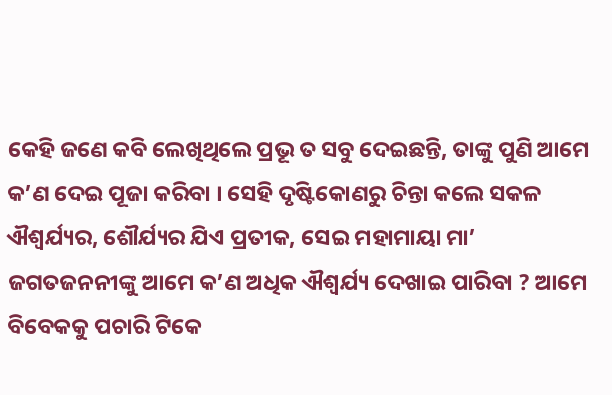କେହି ଜଣେ କବି ଲେଖିଥିଲେ ପ୍ରଭୂ ତ ସବୁ ଦେଇଛନ୍ତି, ତାଙ୍କୁ ପୁଣି ଆମେ କ’ଣ ଦେଇ ପୂଜା କରିବା । ସେହି ଦୃଷ୍ଟିକୋଣରୁ ଚିନ୍ତା କଲେ ସକଳ ଐଶ୍ୱର୍ଯ୍ୟର, ଶୌର୍ଯ୍ୟର ଯିଏ ପ୍ରତୀକ, ସେଇ ମହାମାୟା ମା’ ଜଗତଜନନୀଙ୍କୁ ଆମେ କ’ଣ ଅଧିକ ଐଶ୍ୱର୍ଯ୍ୟ ଦେଖାଇ ପାରିବା ? ଆମେ ବିବେକକୁ ପଚାରି ଟିକେ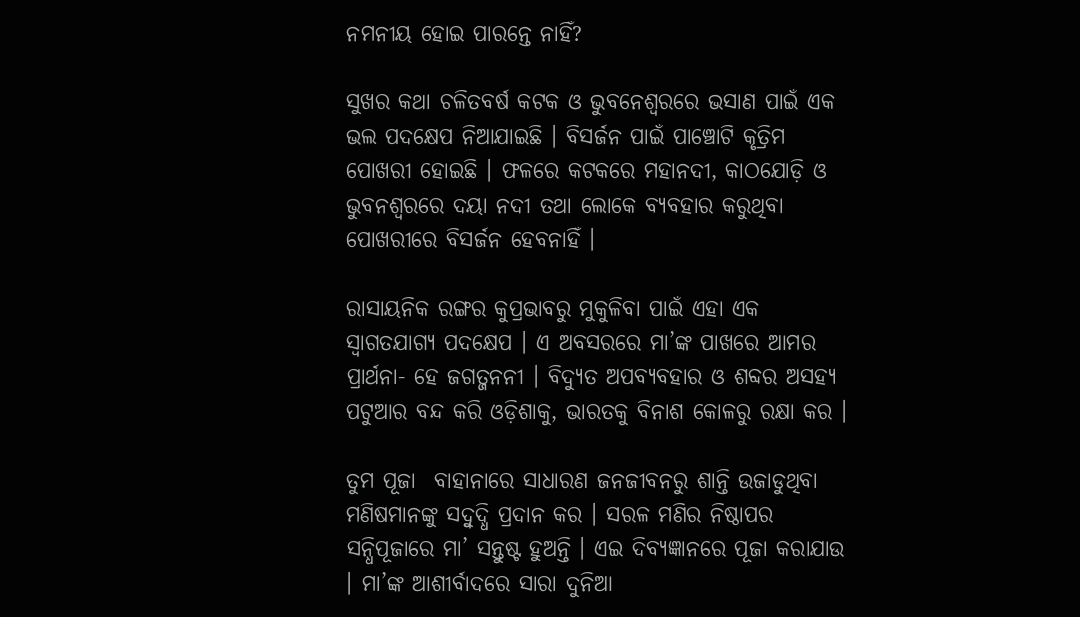ନମନୀୟ ହୋଇ ପାରନ୍ତେ ନାହିଁ?

ସୁଖର କଥା ଚଳିତବର୍ଷ କଟକ ଓ ଭୁବନେଶ୍ୱରରେ ଭସାଣ ପାଇଁ ଏକ ଭଲ ପଦକ୍ଷେପ ନିଆଯାଇଛି । ବିସର୍ଜନ ପାଇଁ ପାଞ୍ଚୋଟି କୃତ୍ରିମ ପୋଖରୀ ହୋଇଛି । ଫଳରେ କଟକରେ ମହାନଦୀ, କାଠଯୋଡ଼ି ଓ ଭୁବନଶ୍ୱରରେ ଦୟା ନଦୀ ତଥା ଲୋକେ ବ୍ୟବହାର କରୁଥିବା  ପୋଖରୀରେ ବିସର୍ଜନ ହେବନାହିଁ ।

ରାସାୟନିକ ରଙ୍ଗର କୁପ୍ରଭାବରୁ ମୁକୁଳିବା ପାଇଁ ଏହା ଏକ ସ୍ୱାଗତଯାଗ୍ୟ ପଦକ୍ଷେପ । ଏ ଅବସରରେ ମା’ଙ୍କ ପାଖରେ ଆମର ପ୍ରାର୍ଥନା- ହେ ଜଗତ୍ଜନନୀ । ବିଦ୍ୟୁତ ଅପବ୍ୟବହାର ଓ ଶବ୍ଦର ଅସହ୍ୟ ପଟୁଆର ବନ୍ଦ କରି ଓଡ଼ିଶାକୁ, ଭାରତକୁ ବିନାଶ କୋଳରୁ ରକ୍ଷା କର ।

ତୁମ ପୂଜା  ବାହାନାରେ ସାଧାରଣ ଜନଜୀବନରୁ ଶାନ୍ତି ଉଜାଡୁଥିବା ମଣିଷମାନଙ୍କୁ ସଦ୍ବୁଦ୍ଧି ପ୍ରଦାନ କର । ସରଳ ମଣିର ନିଷ୍ଠାପର ସନ୍ଧିପୂଜାରେ ମା’ ସନ୍ତୁଷ୍ଟ ହୁଅନ୍ତି । ଏଇ ଦିବ୍ୟଜ୍ଞାନରେ ପୂଜା କରାଯାଉ । ମା’ଙ୍କ ଆଶୀର୍ବାଦରେ ସାରା ଦୁନିଆ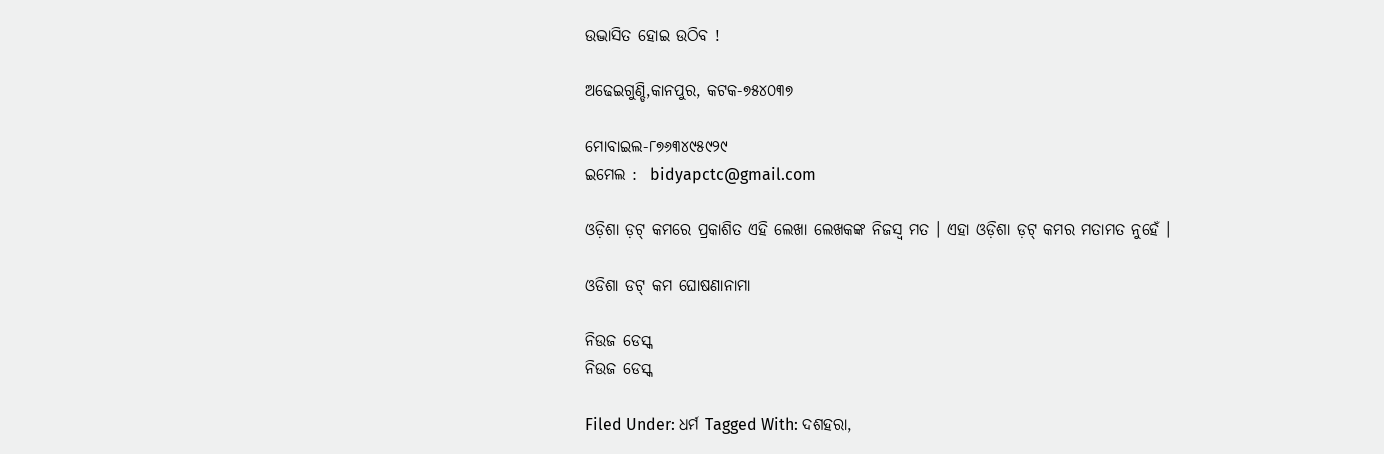ଉଦ୍ଭାସିତ ହୋଇ ଉଠିବ !

ଅଢେଇଗୁଣ୍ଡି,କାନପୁର, କଟକ-୭୫୪୦୩୭

ମୋବାଇଲ-୮୭୬୩୪୯୫୯୨୯
ଇମେଲ :  bidyapctc@gmail.com

ଓଡ଼ିଶା ଡ଼ଟ୍ କମରେ ପ୍ରକାଶିତ ଏହି ଲେଖା ଲେଖକଙ୍କ ନିଜସ୍ୱ ମତ । ଏହା ଓଡ଼ିଶା ଡ଼ଟ୍ କମର ମତାମତ ନୁହେଁ ।

ଓଡିଶା ଡଟ୍ କମ ଘୋଷଣାନାମା

ନିଉଜ ଡେସ୍କ
ନିଉଜ ଡେସ୍କ

Filed Under: ଧର୍ମ Tagged With: ଦଶହରା,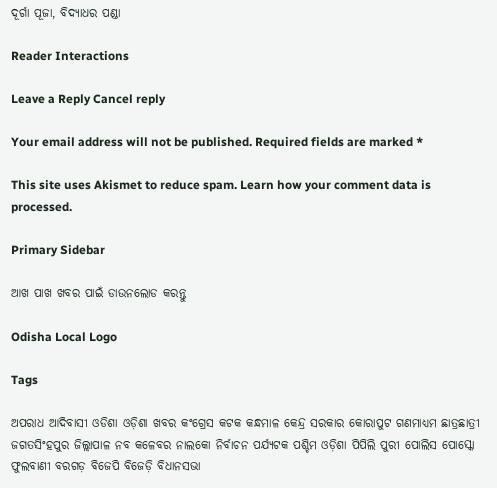ଦୂର୍ଗା ପୂଜା, ବିଦ୍ୟାଧର ପଣ୍ଡା

Reader Interactions

Leave a Reply Cancel reply

Your email address will not be published. Required fields are marked *

This site uses Akismet to reduce spam. Learn how your comment data is processed.

Primary Sidebar

ଆଖ ପାଖ ଖବର ପାଇଁ ଡାଉନଲୋଡ କରନ୍ତୁ

Odisha Local Logo

Tags

ଅପରାଧ ଆଦିବାସୀ ଓଡିଶା ଓଡ଼ିଶା ଖବର କଂଗ୍ରେସ କଟକ କନ୍ଧମାଳ କେନ୍ଦ୍ର ସରକାର କୋରାପୁଟ ଗଣମାଧ୍ୟମ ଛାତ୍ରଛାତ୍ରୀ ଜଗତସିଂହପୁର ଜିଲ୍ଲାପାଳ ନବ କଳେବର ନାଲକୋ ନିର୍ବାଚନ ପର୍ଯ୍ୟଟକ ପଶ୍ଚିମ ଓଡ଼ିଶା ପିପିଲି ପୁରୀ ପୋଲିସ ପୋସ୍କୋ ଫୁଲବାଣୀ ବରଗଡ଼ ବିଜେପି ବିଜେଡ଼ି ବିଧାନସଭା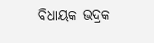ବିଧାୟକ ଭଦ୍ରକ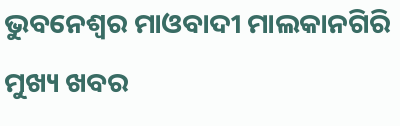ଭୁବନେଶ୍ୱର ମାଓବାଦୀ ମାଲକାନଗିରି ମୁଖ୍ୟ ଖବର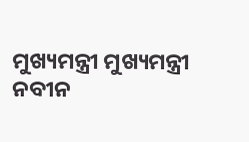ମୁଖ୍ୟମନ୍ତ୍ରୀ ମୁଖ୍ୟମନ୍ତ୍ରୀ ନବୀନ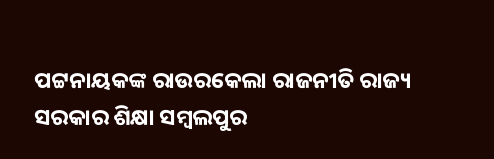ପଟ୍ଟନାୟକଙ୍କ ରାଉରକେଲା ରାଜନୀତି ରାଜ୍ୟ ସରକାର ଶିକ୍ଷା ସମ୍ବଲପୁର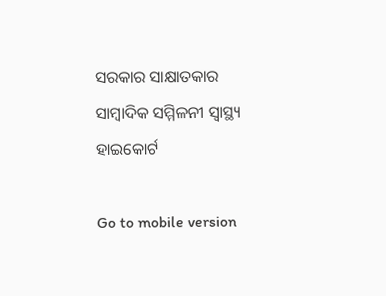ସରକାର ସାକ୍ଷାତକାର ସାମ୍ବାଦିକ ସମ୍ମିଳନୀ ସ୍ୱାସ୍ଥ୍ୟ ହାଇକୋର୍ଟ

Go to mobile version